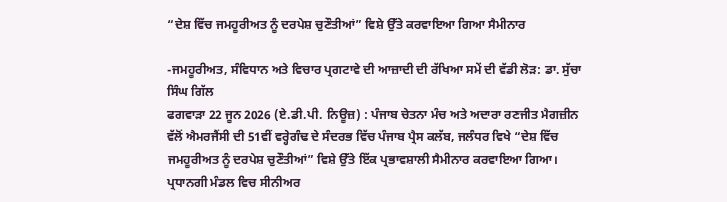“ਦੇਸ਼ ਵਿੱਚ ਜਮਹੂਰੀਅਤ ਨੂੰ ਦਰਪੇਸ਼ ਚੁਣੌਤੀਆਂ” ਵਿਸ਼ੇ ਉੱਤੇ ਕਰਵਾਇਆ ਗਿਆ ਸੈਮੀਨਾਰ

-ਜਮਹੂਰੀਅਤ, ਸੰਵਿਧਾਨ ਅਤੇ ਵਿਚਾਰ ਪ੍ਰਗਟਾਵੇ ਦੀ ਆਜ਼ਾਦੀ ਦੀ ਰੱਖਿਆ ਸਮੇਂ ਦੀ ਵੱਡੀ ਲੋੜ: ਡਾ. ਸੁੱਚਾ ਸਿੰਘ ਗਿੱਲ
ਫਗਵਾੜਾ 22 ਜੂਨ 2026 (ਏ.ਡੀ.ਪੀ. ਨਿਊਜ਼) : ਪੰਜਾਬ ਚੇਤਨਾ ਮੰਚ ਅਤੇ ਅਦਾਰਾ ਰਣਜੀਤ ਮੈਗਜ਼ੀਨ ਵੱਲੋਂ ਐਮਰਜੈਂਸੀ ਦੀ 51ਵੀਂ ਵਰ੍ਹੇਗੰਢ ਦੇ ਸੰਦਰਭ ਵਿੱਚ ਪੰਜਾਬ ਪ੍ਰੈਸ ਕਲੱਬ, ਜਲੰਧਰ ਵਿਖੇ “ਦੇਸ਼ ਵਿੱਚ ਜਮਹੂਰੀਅਤ ਨੂੰ ਦਰਪੇਸ਼ ਚੁਣੌਤੀਆਂ” ਵਿਸ਼ੇ ਉੱਤੇ ਇੱਕ ਪ੍ਰਭਾਵਸ਼ਾਲੀ ਸੈਮੀਨਾਰ ਕਰਵਾਇਆ ਗਿਆ। ਪ੍ਰਧਾਨਗੀ ਮੰਡਲ ਵਿਚ ਸੀਨੀਅਰ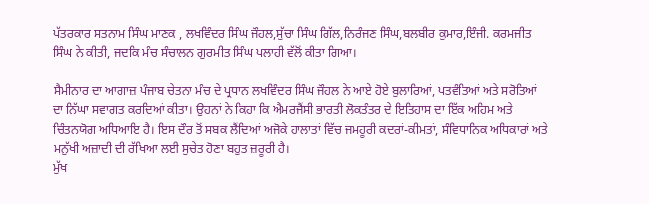ਪੱਤਰਕਾਰ ਸਤਨਾਮ ਸਿੰਘ ਮਾਣਕ , ਲਖਵਿੰਦਰ ਸਿੰਘ ਜੌਹਲ,ਸੁੱਚਾ ਸਿੰਘ ਗਿੱਲ,ਨਿਰੰਜਣ ਸਿੰਘ,ਬਲਬੀਰ ਕੁਮਾਰ,ਇੰਜੀ. ਕਰਮਜੀਤ ਸਿੰਘ ਨੇ ਕੀਤੀ, ਜਦਕਿ ਮੰਚ ਸੰਚਾਲਨ ਗੁਰਮੀਤ ਸਿੰਘ ਪਲਾਹੀ ਵੱਲੋਂ ਕੀਤਾ ਗਿਆ।

ਸੈਮੀਨਾਰ ਦਾ ਆਗਾਜ਼ ਪੰਜਾਬ ਚੇਤਨਾ ਮੰਚ ਦੇ ਪ੍ਰਧਾਨ ਲਖਵਿੰਦਰ ਸਿੰਘ ਜੌਹਲ ਨੇ ਆਏ ਹੋਏ ਬੁਲਾਰਿਆਂ, ਪਤਵੰਤਿਆਂ ਅਤੇ ਸਰੋਤਿਆਂ ਦਾ ਨਿੱਘਾ ਸਵਾਗਤ ਕਰਦਿਆਂ ਕੀਤਾ। ਉਹਨਾਂ ਨੇ ਕਿਹਾ ਕਿ ਐਮਰਜੈਂਸੀ ਭਾਰਤੀ ਲੋਕਤੰਤਰ ਦੇ ਇਤਿਹਾਸ ਦਾ ਇੱਕ ਅਹਿਮ ਅਤੇ ਚਿੰਤਨਯੋਗ ਅਧਿਆਇ ਹੈ। ਇਸ ਦੌਰ ਤੋਂ ਸਬਕ ਲੈਂਦਿਆਂ ਅਜੋਕੇ ਹਾਲਾਤਾਂ ਵਿੱਚ ਜਮਹੂਰੀ ਕਦਰਾਂ-ਕੀਮਤਾਂ, ਸੰਵਿਧਾਨਿਕ ਅਧਿਕਾਰਾਂ ਅਤੇ ਮਨੁੱਖੀ ਅਜ਼ਾਦੀ ਦੀ ਰੱਖਿਆ ਲਈ ਸੁਚੇਤ ਹੋਣਾ ਬਹੁਤ ਜ਼ਰੂਰੀ ਹੈ।
ਮੁੱਖ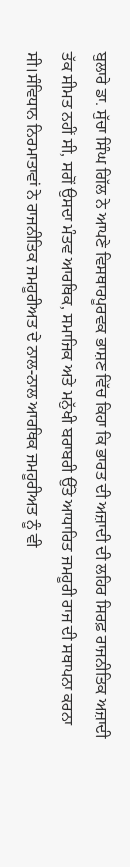ਬੁਲਾਰੇ ਡਾ. ਸੁੱਚਾ ਸਿੰਘ ਗਿੱਲ ਨੇ ਆਪਣੇ ਵਿਸਥਾਰਪੂਰਵਕ ਭਾਸ਼ਣ ਵਿੱਚ ਕਿਹਾ ਕਿ ਭਾਰਤ ਦੀ ਅਜ਼ਾਦੀ ਦੀ ਲਹਿਰ ਸਿਰਫ਼ ਰਾਜਨੀਤਿਕ ਅਜ਼ਾਦੀ ਤੱਕ ਸੀਮਤ ਨਹੀਂ ਸੀ, ਸਗੋਂ ਉਸਦਾ ਮੰਤਵ ਆਰਥਿਕ, ਸਮਾਜਿਕ ਅਤੇ ਮਨੁੱਖੀ ਬਰਾਬਰੀ ਉੱਤੇ ਆਧਾਰਿਤ ਜਮਹੂਰੀ ਰਾਜ ਦੀ ਸਥਾਪਨਾ ਕਰਨਾ ਸੀ।ਸੰਵਿਧਾਨ ਨਿਰਮਾਤਾਵਾਂ ਨੇ ਰਾਜਨੀਤਿਕ ਜਮਹੂਰੀਅਤ ਦੇ ਨਾਲ-ਨਾਲ ਆਰਥਿਕ ਜਮਹੂਰੀਅਤ ਨੂੰ ਵੀ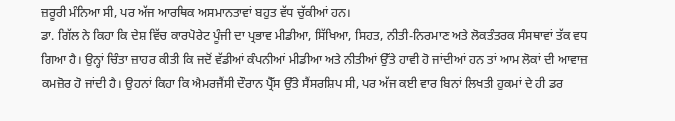ਜ਼ਰੂਰੀ ਮੰਨਿਆ ਸੀ, ਪਰ ਅੱਜ ਆਰਥਿਕ ਅਸਮਾਨਤਾਵਾਂ ਬਹੁਤ ਵੱਧ ਚੁੱਕੀਆਂ ਹਨ।
ਡਾ. ਗਿੱਲ ਨੇ ਕਿਹਾ ਕਿ ਦੇਸ਼ ਵਿੱਚ ਕਾਰਪੋਰੇਟ ਪੂੰਜੀ ਦਾ ਪ੍ਰਭਾਵ ਮੀਡੀਆ, ਸਿੱਖਿਆ, ਸਿਹਤ, ਨੀਤੀ-ਨਿਰਮਾਣ ਅਤੇ ਲੋਕਤੰਤਰਕ ਸੰਸਥਾਵਾਂ ਤੱਕ ਵਧ ਗਿਆ ਹੈ। ਉਨ੍ਹਾਂ ਚਿੰਤਾ ਜ਼ਾਹਰ ਕੀਤੀ ਕਿ ਜਦੋਂ ਵੱਡੀਆਂ ਕੰਪਨੀਆਂ ਮੀਡੀਆ ਅਤੇ ਨੀਤੀਆਂ ਉੱਤੇ ਹਾਵੀ ਹੋ ਜਾਂਦੀਆਂ ਹਨ ਤਾਂ ਆਮ ਲੋਕਾਂ ਦੀ ਆਵਾਜ਼ ਕਮਜ਼ੋਰ ਹੋ ਜਾਂਦੀ ਹੈ। ਉਹਨਾਂ ਕਿਹਾ ਕਿ ਐਮਰਜੈਂਸੀ ਦੌਰਾਨ ਪ੍ਰੈੱਸ ਉੱਤੇ ਸੈਂਸਰਸ਼ਿਪ ਸੀ, ਪਰ ਅੱਜ ਕਈ ਵਾਰ ਬਿਨਾਂ ਲਿਖਤੀ ਹੁਕਮਾਂ ਦੇ ਹੀ ਡਰ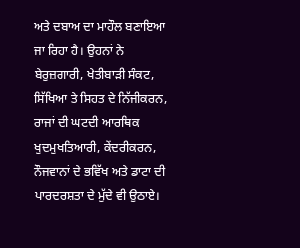ਅਤੇ ਦਬਾਅ ਦਾ ਮਾਹੌਲ ਬਣਾਇਆ ਜਾ ਰਿਹਾ ਹੈ। ਉਹਨਾਂ ਨੇ ਬੇਰੁਜ਼ਗਾਰੀ, ਖੇਤੀਬਾੜੀ ਸੰਕਟ, ਸਿੱਖਿਆ ਤੇ ਸਿਹਤ ਦੇ ਨਿੱਜੀਕਰਨ, ਰਾਜਾਂ ਦੀ ਘਟਦੀ ਆਰਥਿਕ ਖੁਦਮੁਖਤਿਆਰੀ, ਕੇਂਦਰੀਕਰਨ, ਨੌਜਵਾਨਾਂ ਦੇ ਭਵਿੱਖ ਅਤੇ ਡਾਟਾ ਦੀ ਪਾਰਦਰਸ਼ਤਾ ਦੇ ਮੁੱਦੇ ਵੀ ਉਠਾਏ।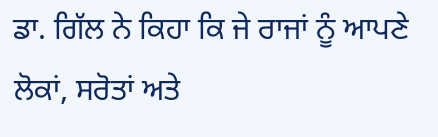ਡਾ. ਗਿੱਲ ਨੇ ਕਿਹਾ ਕਿ ਜੇ ਰਾਜਾਂ ਨੂੰ ਆਪਣੇ ਲੋਕਾਂ, ਸਰੋਤਾਂ ਅਤੇ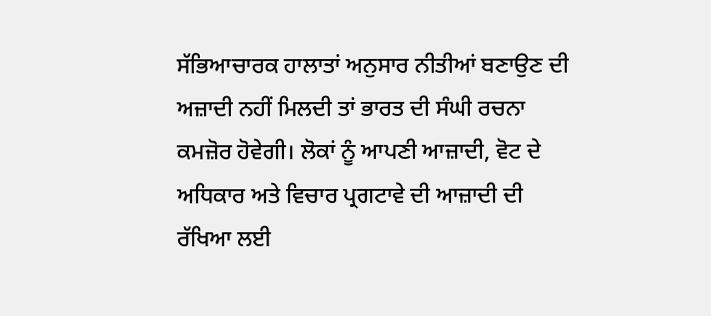ਸੱਭਿਆਚਾਰਕ ਹਾਲਾਤਾਂ ਅਨੁਸਾਰ ਨੀਤੀਆਂ ਬਣਾਉਣ ਦੀ ਅਜ਼ਾਦੀ ਨਹੀਂ ਮਿਲਦੀ ਤਾਂ ਭਾਰਤ ਦੀ ਸੰਘੀ ਰਚਨਾ ਕਮਜ਼ੋਰ ਹੋਵੇਗੀ। ਲੋਕਾਂ ਨੂੰ ਆਪਣੀ ਆਜ਼ਾਦੀ, ਵੋਟ ਦੇ ਅਧਿਕਾਰ ਅਤੇ ਵਿਚਾਰ ਪ੍ਰਗਟਾਵੇ ਦੀ ਆਜ਼ਾਦੀ ਦੀ ਰੱਖਿਆ ਲਈ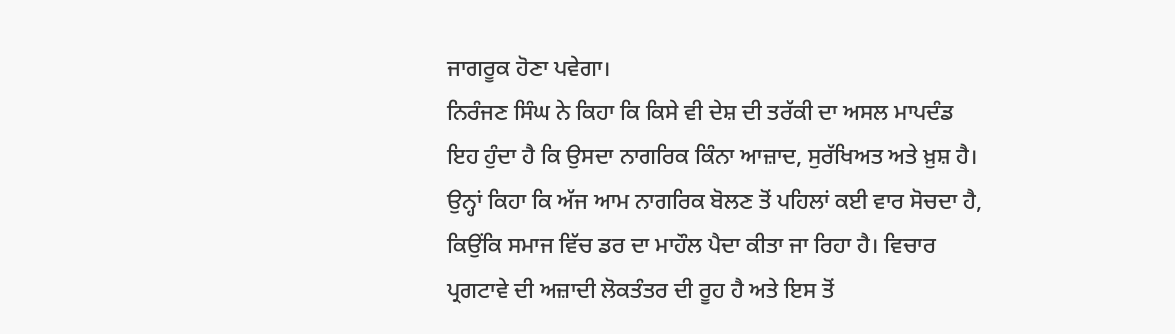ਜਾਗਰੂਕ ਹੋਣਾ ਪਵੇਗਾ।
ਨਿਰੰਜਣ ਸਿੰਘ ਨੇ ਕਿਹਾ ਕਿ ਕਿਸੇ ਵੀ ਦੇਸ਼ ਦੀ ਤਰੱਕੀ ਦਾ ਅਸਲ ਮਾਪਦੰਡ ਇਹ ਹੁੰਦਾ ਹੈ ਕਿ ਉਸਦਾ ਨਾਗਰਿਕ ਕਿੰਨਾ ਆਜ਼ਾਦ, ਸੁਰੱਖਿਅਤ ਅਤੇ ਖ਼ੁਸ਼ ਹੈ। ਉਨ੍ਹਾਂ ਕਿਹਾ ਕਿ ਅੱਜ ਆਮ ਨਾਗਰਿਕ ਬੋਲਣ ਤੋਂ ਪਹਿਲਾਂ ਕਈ ਵਾਰ ਸੋਚਦਾ ਹੈ, ਕਿਉਂਕਿ ਸਮਾਜ ਵਿੱਚ ਡਰ ਦਾ ਮਾਹੌਲ ਪੈਦਾ ਕੀਤਾ ਜਾ ਰਿਹਾ ਹੈ। ਵਿਚਾਰ ਪ੍ਰਗਟਾਵੇ ਦੀ ਅਜ਼ਾਦੀ ਲੋਕਤੰਤਰ ਦੀ ਰੂਹ ਹੈ ਅਤੇ ਇਸ ਤੋਂ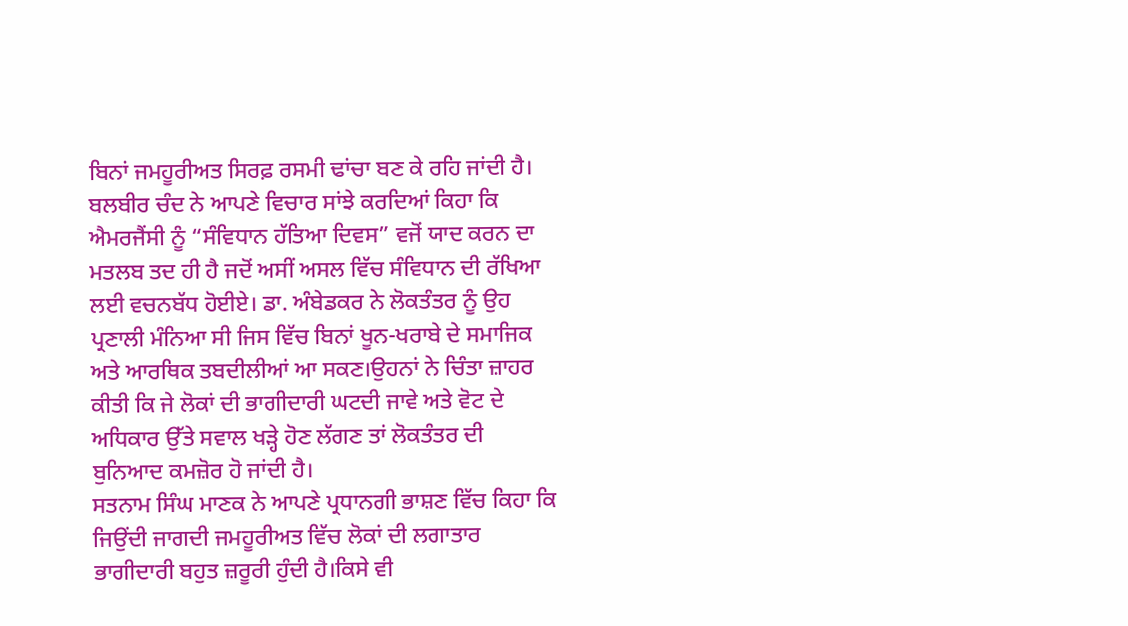ਬਿਨਾਂ ਜਮਹੂਰੀਅਤ ਸਿਰਫ਼ ਰਸਮੀ ਢਾਂਚਾ ਬਣ ਕੇ ਰਹਿ ਜਾਂਦੀ ਹੈ।
ਬਲਬੀਰ ਚੰਦ ਨੇ ਆਪਣੇ ਵਿਚਾਰ ਸਾਂਝੇ ਕਰਦਿਆਂ ਕਿਹਾ ਕਿ ਐਮਰਜੈਂਸੀ ਨੂੰ “ਸੰਵਿਧਾਨ ਹੱਤਿਆ ਦਿਵਸ” ਵਜੋਂ ਯਾਦ ਕਰਨ ਦਾ ਮਤਲਬ ਤਦ ਹੀ ਹੈ ਜਦੋਂ ਅਸੀਂ ਅਸਲ ਵਿੱਚ ਸੰਵਿਧਾਨ ਦੀ ਰੱਖਿਆ ਲਈ ਵਚਨਬੱਧ ਹੋਈਏ। ਡਾ. ਅੰਬੇਡਕਰ ਨੇ ਲੋਕਤੰਤਰ ਨੂੰ ਉਹ ਪ੍ਰਣਾਲੀ ਮੰਨਿਆ ਸੀ ਜਿਸ ਵਿੱਚ ਬਿਨਾਂ ਖੂਨ-ਖਰਾਬੇ ਦੇ ਸਮਾਜਿਕ ਅਤੇ ਆਰਥਿਕ ਤਬਦੀਲੀਆਂ ਆ ਸਕਣ।ਉਹਨਾਂ ਨੇ ਚਿੰਤਾ ਜ਼ਾਹਰ ਕੀਤੀ ਕਿ ਜੇ ਲੋਕਾਂ ਦੀ ਭਾਗੀਦਾਰੀ ਘਟਦੀ ਜਾਵੇ ਅਤੇ ਵੋਟ ਦੇ ਅਧਿਕਾਰ ਉੱਤੇ ਸਵਾਲ ਖੜ੍ਹੇ ਹੋਣ ਲੱਗਣ ਤਾਂ ਲੋਕਤੰਤਰ ਦੀ ਬੁਨਿਆਦ ਕਮਜ਼ੋਰ ਹੋ ਜਾਂਦੀ ਹੈ।
ਸਤਨਾਮ ਸਿੰਘ ਮਾਣਕ ਨੇ ਆਪਣੇ ਪ੍ਰਧਾਨਗੀ ਭਾਸ਼ਣ ਵਿੱਚ ਕਿਹਾ ਕਿ ਜਿਉਂਦੀ ਜਾਗਦੀ ਜਮਹੂਰੀਅਤ ਵਿੱਚ ਲੋਕਾਂ ਦੀ ਲਗਾਤਾਰ ਭਾਗੀਦਾਰੀ ਬਹੁਤ ਜ਼ਰੂਰੀ ਹੁੰਦੀ ਹੈ।ਕਿਸੇ ਵੀ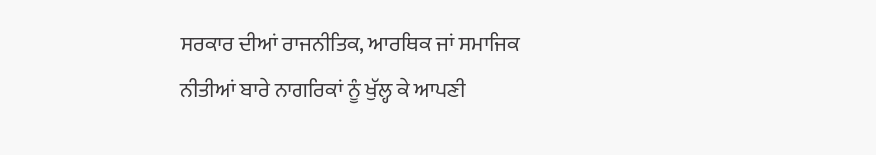ਸਰਕਾਰ ਦੀਆਂ ਰਾਜਨੀਤਿਕ, ਆਰਥਿਕ ਜਾਂ ਸਮਾਜਿਕ ਨੀਤੀਆਂ ਬਾਰੇ ਨਾਗਰਿਕਾਂ ਨੂੰ ਖੁੱਲ੍ਹ ਕੇ ਆਪਣੀ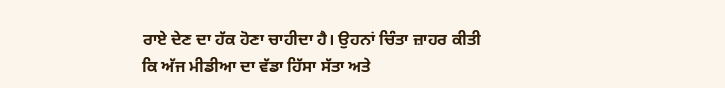ਰਾਏ ਦੇਣ ਦਾ ਹੱਕ ਹੋਣਾ ਚਾਹੀਦਾ ਹੈ। ਉਹਨਾਂ ਚਿੰਤਾ ਜ਼ਾਹਰ ਕੀਤੀ ਕਿ ਅੱਜ ਮੀਡੀਆ ਦਾ ਵੱਡਾ ਹਿੱਸਾ ਸੱਤਾ ਅਤੇ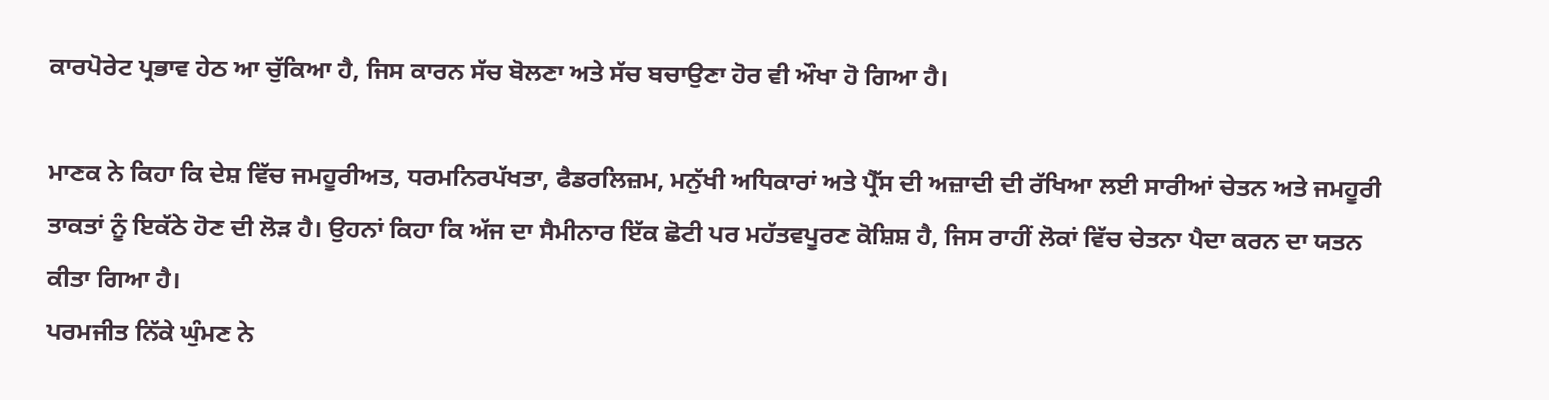ਕਾਰਪੋਰੇਟ ਪ੍ਰਭਾਵ ਹੇਠ ਆ ਚੁੱਕਿਆ ਹੈ, ਜਿਸ ਕਾਰਨ ਸੱਚ ਬੋਲਣਾ ਅਤੇ ਸੱਚ ਬਚਾਉਣਾ ਹੋਰ ਵੀ ਔਖਾ ਹੋ ਗਿਆ ਹੈ।

ਮਾਣਕ ਨੇ ਕਿਹਾ ਕਿ ਦੇਸ਼ ਵਿੱਚ ਜਮਹੂਰੀਅਤ, ਧਰਮਨਿਰਪੱਖਤਾ, ਫੈਡਰਲਿਜ਼ਮ, ਮਨੁੱਖੀ ਅਧਿਕਾਰਾਂ ਅਤੇ ਪ੍ਰੈੱਸ ਦੀ ਅਜ਼ਾਦੀ ਦੀ ਰੱਖਿਆ ਲਈ ਸਾਰੀਆਂ ਚੇਤਨ ਅਤੇ ਜਮਹੂਰੀ ਤਾਕਤਾਂ ਨੂੰ ਇਕੱਠੇ ਹੋਣ ਦੀ ਲੋੜ ਹੈ। ਉਹਨਾਂ ਕਿਹਾ ਕਿ ਅੱਜ ਦਾ ਸੈਮੀਨਾਰ ਇੱਕ ਛੋਟੀ ਪਰ ਮਹੱਤਵਪੂਰਣ ਕੋਸ਼ਿਸ਼ ਹੈ, ਜਿਸ ਰਾਹੀਂ ਲੋਕਾਂ ਵਿੱਚ ਚੇਤਨਾ ਪੈਦਾ ਕਰਨ ਦਾ ਯਤਨ ਕੀਤਾ ਗਿਆ ਹੈ।
ਪਰਮਜੀਤ ਨਿੱਕੇ ਘੁੰਮਣ ਨੇ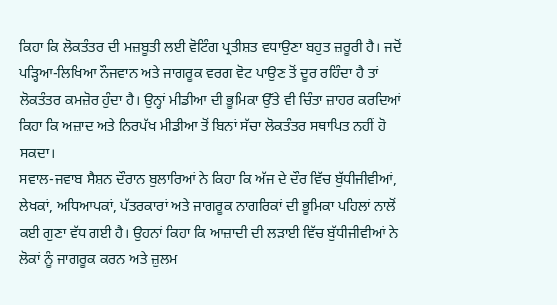ਕਿਹਾ ਕਿ ਲੋਕਤੰਤਰ ਦੀ ਮਜ਼ਬੂਤੀ ਲਈ ਵੋਟਿੰਗ ਪ੍ਰਤੀਸ਼ਤ ਵਧਾਉਣਾ ਬਹੁਤ ਜ਼ਰੂਰੀ ਹੈ। ਜਦੋਂ ਪੜ੍ਹਿਆ-ਲਿਖਿਆ ਨੌਜਵਾਨ ਅਤੇ ਜਾਗਰੂਕ ਵਰਗ ਵੋਟ ਪਾਉਣ ਤੋਂ ਦੂਰ ਰਹਿੰਦਾ ਹੈ ਤਾਂ ਲੋਕਤੰਤਰ ਕਮਜ਼ੋਰ ਹੁੰਦਾ ਹੈ। ਉਨ੍ਹਾਂ ਮੀਡੀਆ ਦੀ ਭੂਮਿਕਾ ਉੱਤੇ ਵੀ ਚਿੰਤਾ ਜ਼ਾਹਰ ਕਰਦਿਆਂ ਕਿਹਾ ਕਿ ਅਜ਼ਾਦ ਅਤੇ ਨਿਰਪੱਖ ਮੀਡੀਆ ਤੋਂ ਬਿਨਾਂ ਸੱਚਾ ਲੋਕਤੰਤਰ ਸਥਾਪਿਤ ਨਹੀਂ ਹੋ ਸਕਦਾ।
ਸਵਾਲ-ਜਵਾਬ ਸੈਸ਼ਨ ਦੌਰਾਨ ਬੁਲਾਰਿਆਂ ਨੇ ਕਿਹਾ ਕਿ ਅੱਜ ਦੇ ਦੌਰ ਵਿੱਚ ਬੁੱਧੀਜੀਵੀਆਂ, ਲੇਖਕਾਂ, ਅਧਿਆਪਕਾਂ, ਪੱਤਰਕਾਰਾਂ ਅਤੇ ਜਾਗਰੂਕ ਨਾਗਰਿਕਾਂ ਦੀ ਭੂਮਿਕਾ ਪਹਿਲਾਂ ਨਾਲੋਂ ਕਈ ਗੁਣਾ ਵੱਧ ਗਈ ਹੈ। ਉਹਨਾਂ ਕਿਹਾ ਕਿ ਆਜ਼ਾਦੀ ਦੀ ਲੜਾਈ ਵਿੱਚ ਬੁੱਧੀਜੀਵੀਆਂ ਨੇ ਲੋਕਾਂ ਨੂੰ ਜਾਗਰੂਕ ਕਰਨ ਅਤੇ ਜ਼ੁਲਮ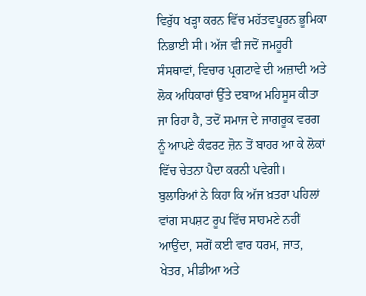ਵਿਰੁੱਧ ਖੜ੍ਹਾ ਕਰਨ ਵਿੱਚ ਮਹੱਤਵਪੂਰਨ ਭੂਮਿਕਾ ਨਿਭਾਈ ਸੀ। ਅੱਜ ਵੀ ਜਦੋਂ ਜਮਹੂਰੀ ਸੰਸਥਾਵਾਂ, ਵਿਚਾਰ ਪ੍ਰਗਟਾਵੇ ਦੀ ਅਜ਼ਾਦੀ ਅਤੇ ਲੋਕ ਅਧਿਕਾਰਾਂ ਉੱਤੇ ਦਬਾਅ ਮਹਿਸੂਸ ਕੀਤਾ ਜਾ ਰਿਹਾ ਹੈ, ਤਦੋਂ ਸਮਾਜ ਦੇ ਜਾਗਰੂਕ ਵਰਗ ਨੂੰ ਆਪਣੇ ਕੰਫਰਟ ਜ਼ੋਨ ਤੋਂ ਬਾਹਰ ਆ ਕੇ ਲੋਕਾਂ ਵਿੱਚ ਚੇਤਨਾ ਪੈਦਾ ਕਰਨੀ ਪਵੇਗੀ।
ਬੁਲਾਰਿਆਂ ਨੇ ਕਿਹਾ ਕਿ ਅੱਜ ਖ਼ਤਰਾ ਪਹਿਲਾਂ ਵਾਂਗ ਸਪਸ਼ਟ ਰੂਪ ਵਿੱਚ ਸਾਹਮਣੇ ਨਹੀਂ ਆਉਂਦਾ, ਸਗੋਂ ਕਈ ਵਾਰ ਧਰਮ, ਜਾਤ, ਖੇਤਰ, ਮੀਡੀਆ ਅਤੇ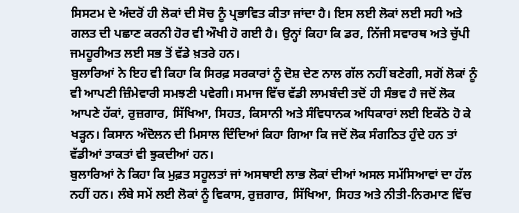ਸਿਸਟਮ ਦੇ ਅੰਦਰੋਂ ਹੀ ਲੋਕਾਂ ਦੀ ਸੋਚ ਨੂੰ ਪ੍ਰਭਾਵਿਤ ਕੀਤਾ ਜਾਂਦਾ ਹੈ। ਇਸ ਲਈ ਲੋਕਾਂ ਲਈ ਸਹੀ ਅਤੇ ਗਲਤ ਦੀ ਪਛਾਣ ਕਰਨੀ ਹੋਰ ਵੀ ਔਖੀ ਹੋ ਗਈ ਹੈ। ਉਨ੍ਹਾਂ ਕਿਹਾ ਕਿ ਡਰ, ਨਿੱਜੀ ਸਵਾਰਥ ਅਤੇ ਚੁੱਪੀ ਜਮਹੂਰੀਅਤ ਲਈ ਸਭ ਤੋਂ ਵੱਡੇ ਖ਼ਤਰੇ ਹਨ।
ਬੁਲਾਰਿਆਂ ਨੇ ਇਹ ਵੀ ਕਿਹਾ ਕਿ ਸਿਰਫ਼ ਸਰਕਾਰਾਂ ਨੂੰ ਦੋਸ਼ ਦੇਣ ਨਾਲ ਗੱਲ ਨਹੀਂ ਬਣੇਗੀ, ਸਗੋਂ ਲੋਕਾਂ ਨੂੰ ਵੀ ਆਪਣੀ ਜ਼ਿੰਮੇਵਾਰੀ ਸਮਝਣੀ ਪਵੇਗੀ। ਸਮਾਜ ਵਿੱਚ ਵੱਡੀ ਲਾਮਬੰਦੀ ਤਦੋਂ ਹੀ ਸੰਭਵ ਹੈ ਜਦੋਂ ਲੋਕ ਆਪਣੇ ਹੱਕਾਂ, ਰੁਜ਼ਗਾਰ, ਸਿੱਖਿਆ, ਸਿਹਤ, ਕਿਸਾਨੀ ਅਤੇ ਸੰਵਿਧਾਨਕ ਅਧਿਕਾਰਾਂ ਲਈ ਇਕੱਠੇ ਹੋ ਕੇ ਖੜ੍ਹਨ। ਕਿਸਾਨ ਅੰਦੋਲਨ ਦੀ ਮਿਸਾਲ ਦਿੰਦਿਆਂ ਕਿਹਾ ਗਿਆ ਕਿ ਜਦੋਂ ਲੋਕ ਸੰਗਠਿਤ ਹੁੰਦੇ ਹਨ ਤਾਂ ਵੱਡੀਆਂ ਤਾਕਤਾਂ ਵੀ ਝੁਕਦੀਆਂ ਹਨ।
ਬੁਲਾਰਿਆਂ ਨੇ ਕਿਹਾ ਕਿ ਮੁਫ਼ਤ ਸਹੂਲਤਾਂ ਜਾਂ ਅਸਥਾਈ ਲਾਭ ਲੋਕਾਂ ਦੀਆਂ ਅਸਲ ਸਮੱਸਿਆਵਾਂ ਦਾ ਹੱਲ ਨਹੀਂ ਹਨ। ਲੰਬੇ ਸਮੇਂ ਲਈ ਲੋਕਾਂ ਨੂੰ ਵਿਕਾਸ, ਰੁਜ਼ਗਾਰ, ਸਿੱਖਿਆ, ਸਿਹਤ ਅਤੇ ਨੀਤੀ-ਨਿਰਮਾਣ ਵਿੱਚ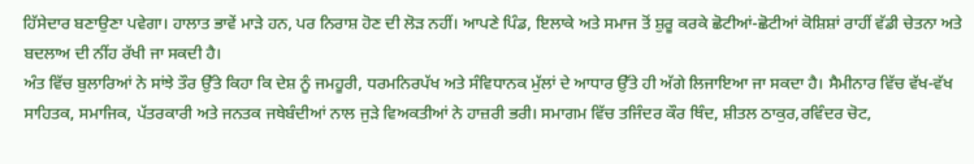ਹਿੱਸੇਦਾਰ ਬਣਾਉਣਾ ਪਵੇਗਾ। ਹਾਲਾਤ ਭਾਵੇਂ ਮਾੜੇ ਹਨ, ਪਰ ਨਿਰਾਸ਼ ਹੋਣ ਦੀ ਲੋੜ ਨਹੀਂ। ਆਪਣੇ ਪਿੰਡ, ਇਲਾਕੇ ਅਤੇ ਸਮਾਜ ਤੋਂ ਸ਼ੁਰੂ ਕਰਕੇ ਛੋਟੀਆਂ-ਛੋਟੀਆਂ ਕੋਸ਼ਿਸ਼ਾਂ ਰਾਹੀਂ ਵੱਡੀ ਚੇਤਨਾ ਅਤੇ ਬਦਲਾਅ ਦੀ ਨੀਂਹ ਰੱਖੀ ਜਾ ਸਕਦੀ ਹੈ।
ਅੰਤ ਵਿੱਚ ਬੁਲਾਰਿਆਂ ਨੇ ਸਾਂਝੇ ਤੌਰ ਉੱਤੇ ਕਿਹਾ ਕਿ ਦੇਸ਼ ਨੂੰ ਜਮਹੂਰੀ, ਧਰਮਨਿਰਪੱਖ ਅਤੇ ਸੰਵਿਧਾਨਕ ਮੁੱਲਾਂ ਦੇ ਆਧਾਰ ਉੱਤੇ ਹੀ ਅੱਗੇ ਲਿਜਾਇਆ ਜਾ ਸਕਦਾ ਹੈ। ਸੈਮੀਨਾਰ ਵਿੱਚ ਵੱਖ-ਵੱਖ ਸਾਹਿਤਕ, ਸਮਾਜਿਕ, ਪੱਤਰਕਾਰੀ ਅਤੇ ਜਨਤਕ ਜਥੇਬੰਦੀਆਂ ਨਾਲ ਜੁੜੇ ਵਿਅਕਤੀਆਂ ਨੇ ਹਾਜ਼ਰੀ ਭਰੀ। ਸਮਾਗਮ ਵਿੱਚ ਤਜਿੰਦਰ ਕੌਰ ਥਿੰਦ, ਸ਼ੀਤਲ ਠਾਕੁਰ,ਰਵਿੰਦਰ ਚੋਟ,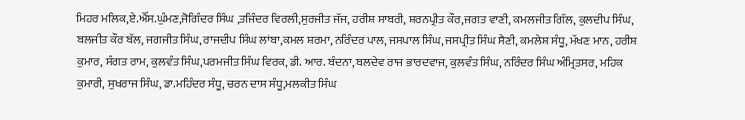ਮਿਹਰ ਮਲਿਕ,ਏ.ਐੱਸ.ਘੁੰਮਣ,ਜੋਗਿੰਦਰ ਸਿੰਘ ,ਤਜਿੰਦਰ ਵਿਰਲੀ,ਸੁਰਜੀਤ ਜੱਜ, ਹਰੀਸ਼ ਸਾਬਰੀ, ਸ਼ਰਨਪ੍ਰੀਤ ਕੌਰ,ਜਗਤ ਵਾਣੀ, ਕਮਲਜੀਤ ਗਿੱਲ, ਕੁਲਦੀਪ ਸਿੰਘ, ਬਲਜੀਤ ਕੌਰ ਬੱਲ, ਜਗਜੀਤ ਸਿੰਘ, ਰਾਜਦੀਪ ਸਿੰਘ ਲਾਂਬਾ,ਕਮਲ ਸ਼ਰਮਾ, ਨਰਿੰਦਰ ਪਾਲ, ਜਸਪਾਲ ਸਿੰਘ, ਜਸਪ੍ਰੀਤ ਸਿੰਘ ਸੈਣੀ, ਕਮਲੇਸ਼ ਸੰਧੂ, ਮੱਖਣ ਮਾਨ, ਹਰੀਸ਼ ਕੁਮਾਰ, ਸੰਗਤ ਰਾਮ, ਕੁਲਵੰਤ ਸਿੰਘ,ਪਰਮਜੀਤ ਸਿੰਘ ਵਿਰਕ, ਡੀ. ਆਰ. ਬੰਦਨਾ, ਬਲਦੇਵ ਰਾਜ ਭਾਰਦਵਾਜ, ਕੁਲਵੰਤ ਸਿੰਘ, ਨਰਿੰਦਰ ਸਿੰਘ ਅੰਮ੍ਰਿਤਸਰ, ਮਹਿਕ ਕੁਮਾਰੀ, ਸੁਖਰਾਜ ਸਿੰਘ, ਡਾ.ਮਹਿੰਦਰ ਸੰਧੂ, ਚਰਨ ਦਾਸ ਸੰਧੂ,ਮਲਕੀਤ ਸਿੰਘ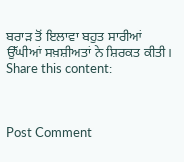ਬਰਾੜ ਤੋਂ ਇਲਾਵਾ ਬਹੁਤ ਸਾਰੀਆਂ ਉੱਘੀਆਂ ਸਖ਼ਸ਼ੀਅਤਾਂ ਨੇ ਸ਼ਿਰਕਤ ਕੀਤੀ।
Share this content:



Post Comment